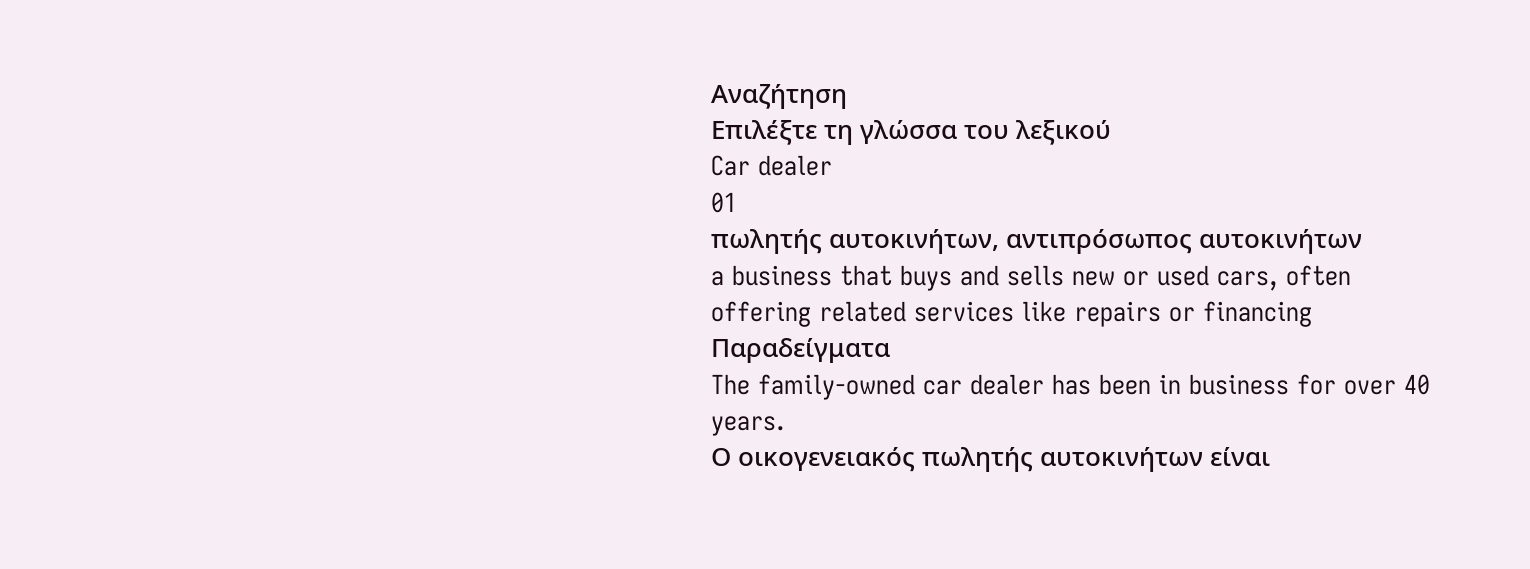Αναζήτηση
Επιλέξτε τη γλώσσα του λεξικού
Car dealer
01
πωλητής αυτοκινήτων, αντιπρόσωπος αυτοκινήτων
a business that buys and sells new or used cars, often offering related services like repairs or financing
Παραδείγματα
The family-owned car dealer has been in business for over 40 years.
Ο οικογενειακός πωλητής αυτοκινήτων είναι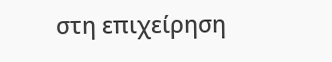στη επιχείρηση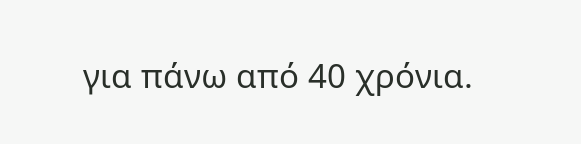για πάνω από 40 χρόνια.